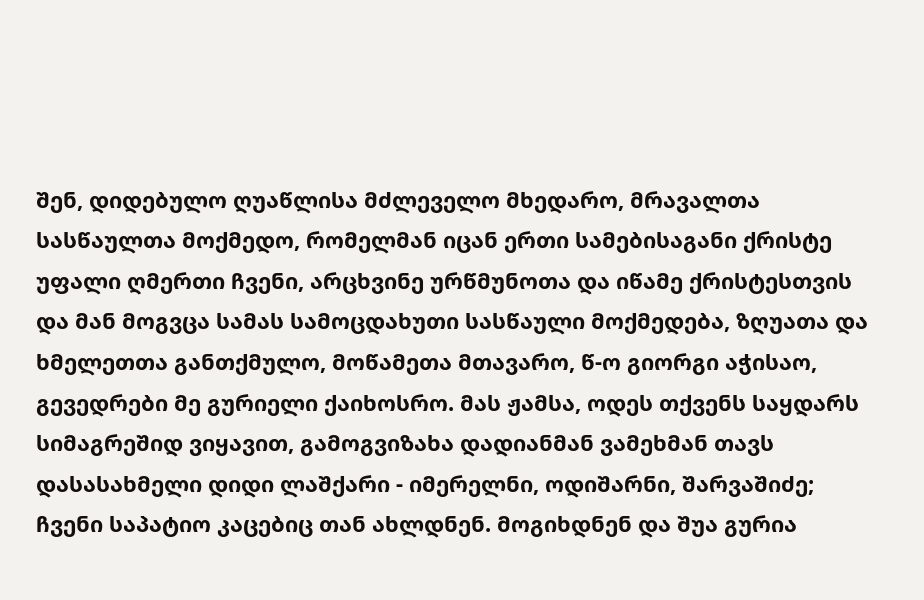შენ, დიდებულო ღუაწლისა მძლეველო მხედარო, მრავალთა სასწაულთა მოქმედო, რომელმან იცან ერთი სამებისაგანი ქრისტე უფალი ღმერთი ჩვენი, არცხვინე ურწმუნოთა და იწამე ქრისტესთვის და მან მოგვცა სამას სამოცდახუთი სასწაული მოქმედება, ზღუათა და ხმელეთთა განთქმულო, მოწამეთა მთავარო, წ-ო გიორგი აჭისაო, გევედრები მე გურიელი ქაიხოსრო. მას ჟამსა, ოდეს თქვენს საყდარს სიმაგრეშიდ ვიყავით, გამოგვიზახა დადიანმან ვამეხმან თავს დასასახმელი დიდი ლაშქარი - იმერელნი, ოდიშარნი, შარვაშიძე; ჩვენი საპატიო კაცებიც თან ახლდნენ. მოგიხდნენ და შუა გურია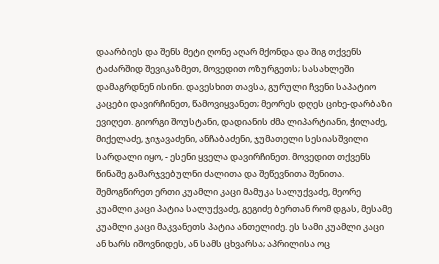დაარბიეს და შენს მეტი ღონე აღარ მქონდა და შიგ თქვენს ტაძარშიდ შევიკაზმეთ, მოვედით ოზურგეთს; სასახლეში დამაგრდნენ ისინი. დავესხით თავსა, გურული ჩვენი საპატიო კაცები დავირჩინეთ, წამოვიყვანეთ; მეორეს დღეს ციხე-დარბაზი ევიღეთ. გიორგი შოუსტანი, დადიანის ძმა ლიპარტიანი, ჭილაძე, მიქელაძე, ჯიჯავაძენი, ანჩაბაძენი, ჯუმათელი სესიასშვილი სარდალი იყო, - ესენი ყველა დავირჩინეთ. მოვედით თქვენს წინაშე გამარჯვებულნი ძალითა და შეწევნითა შენითა. შემოგწირეთ ერთი კუამლი კაცი მამუკა სალუქვაძე, მეორე კუამლი კაცი პატია სალუქვაძე, გეგიძე ბერთან რომ დგას, მესამე კუამლი კაცი მაკვანეთს პატია ანთელიძე. ეს სამი კუამლი კაცი ან ხარს იშოვნიდეს, ან სამს ცხვარსა; აპრილისა ოც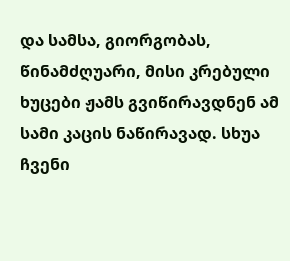და სამსა, გიორგობას, წინამძღუარი, მისი კრებული ხუცები ჟამს გვიწირავდნენ ამ სამი კაცის ნაწირავად. სხუა ჩვენი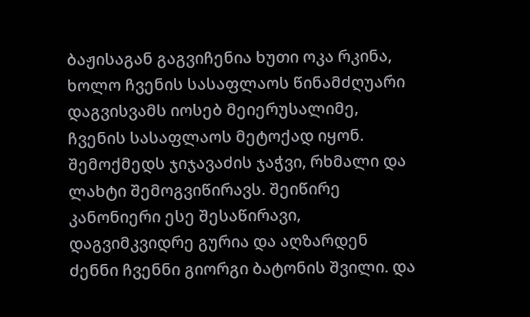ბაჟისაგან გაგვიჩენია ხუთი ოკა რკინა, ხოლო ჩვენის სასაფლაოს წინამძღუარი დაგვისვამს იოსებ მეიერუსალიმე, ჩვენის სასაფლაოს მეტოქად იყონ. შემოქმედს ჯიჯავაძის ჯაჭვი, რხმალი და ლახტი შემოგვიწირავს. შეიწირე კანონიერი ესე შესაწირავი, დაგვიმკვიდრე გურია და აღზარდენ ძენნი ჩვენნი გიორგი ბატონის შვილი. და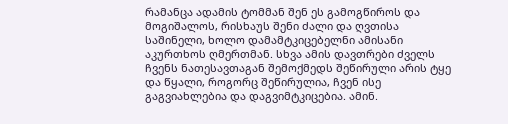რამანცა ადამის ტომმან შენ ეს გამოგწიროს და მოგიშალოს, რისხაუს შენი ძალი და ღვთისა საშინელი, ხოლო დამამტკიცებელნი ამისანი აკურთხოს ღმერთმან. სხვა ამის დავთრები ძველს ჩვენს ნათესავთაგან შემოქმედს შეწირული არის ტყე და წყალი, როგორც შეწირულია, ჩვენ ისე გაგვიახლებია და დაგვიმტკიცებია. ამინ.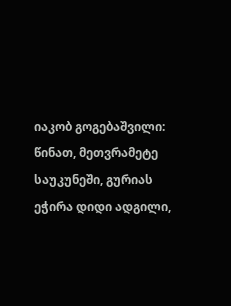იაკობ გოგებაშვილი: წინათ, მეთვრამეტე საუკუნეში, გურიას ეჭირა დიდი ადგილი,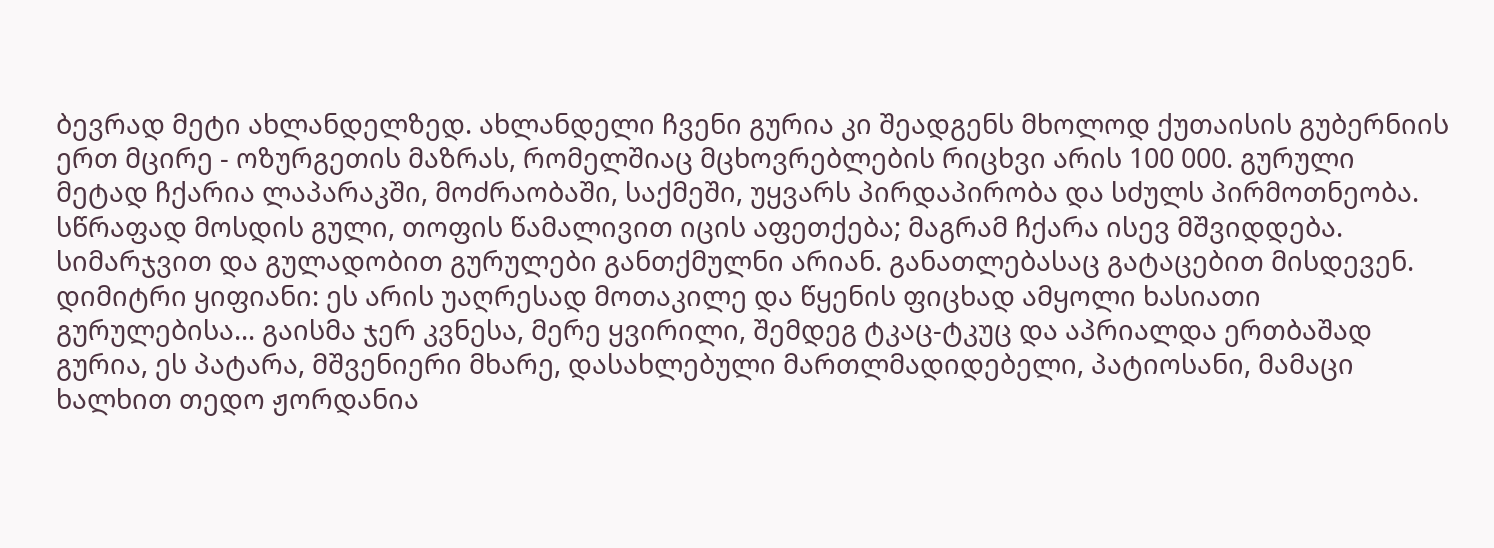ბევრად მეტი ახლანდელზედ. ახლანდელი ჩვენი გურია კი შეადგენს მხოლოდ ქუთაისის გუბერნიის ერთ მცირე - ოზურგეთის მაზრას, რომელშიაც მცხოვრებლების რიცხვი არის 100 000. გურული მეტად ჩქარია ლაპარაკში, მოძრაობაში, საქმეში, უყვარს პირდაპირობა და სძულს პირმოთნეობა. სწრაფად მოსდის გული, თოფის წამალივით იცის აფეთქება; მაგრამ ჩქარა ისევ მშვიდდება. სიმარჯვით და გულადობით გურულები განთქმულნი არიან. განათლებასაც გატაცებით მისდევენ. დიმიტრი ყიფიანი: ეს არის უაღრესად მოთაკილე და წყენის ფიცხად ამყოლი ხასიათი გურულებისა... გაისმა ჯერ კვნესა, მერე ყვირილი, შემდეგ ტკაც-ტკუც და აპრიალდა ერთბაშად გურია, ეს პატარა, მშვენიერი მხარე, დასახლებული მართლმადიდებელი, პატიოსანი, მამაცი ხალხით თედო ჟორდანია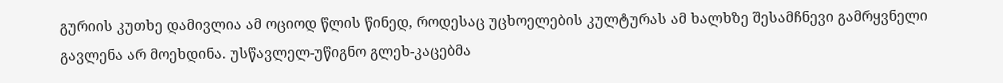გურიის კუთხე დამივლია ამ ოციოდ წლის წინედ, როდესაც უცხოელების კულტურას ამ ხალხზე შესამჩნევი გამრყვნელი გავლენა არ მოეხდინა. უსწავლელ-უწიგნო გლეხ-კაცებმა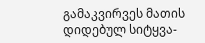გამაკვირვეს მათის დიდებულ სიტყვა-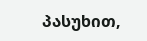პასუხით,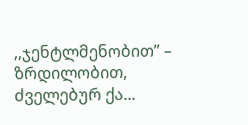,,ჯენტლმენობით” – ზრდილობით, ძველებურ ქა...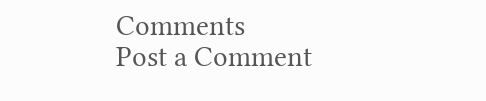Comments
Post a Comment